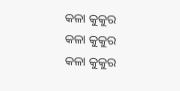କଳା କୁକୁର
କଳା କୁକୁର
କଳା କୁକୁର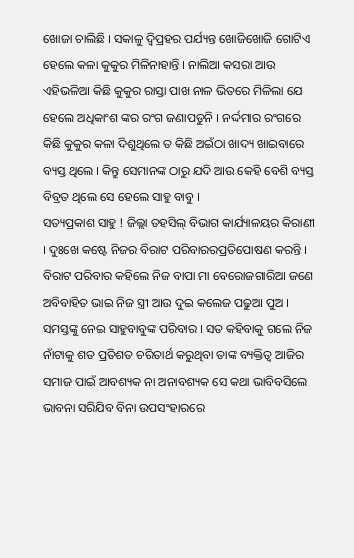ଖୋଜା ଚାଲିଛି । ସକାଳୁ ଦ୍ବିପ୍ରହର ପର୍ଯ୍ୟନ୍ତ ଖୋଜିଖୋଜି ଗୋଟିଏ ହେଲେ କଳା କୁକୁର ମିଳିନାହାନ୍ତି । ନାଲିଆ କସରା ଆଉ ଏହିଭଳିଆ କିଛି କୁକୁର ରାସ୍ତା ପାଖ ନାଳ ଭିତରେ ମିଳିଲା ଯେ ହେଲେ ଅଧିକାଂଶ ଙ୍କର ରଂଗ ଜଣାପଡୁନି । ନର୍ଦ୍ଦମାର ରଂଗରେ କିଛି କୁକୁର କଳା ଦିଶୁଥିଲେ ତ କିଛି ଅଇଁଠା ଖାଦ୍ୟ ଖାଇବାରେ ବ୍ୟସ୍ତ ଥିଲେ । କିନ୍ତୁ ସେମାନଙ୍କ ଠାରୁ ଯଦି ଆଉ କେହି ବେଶି ବ୍ୟସ୍ତ ବିବ୍ରତ ଥିଲେ ସେ ହେଲେ ସାହୁ ବାବୁ ।
ସତ୍ୟପ୍ରକାଶ ସାହୁ ! ଜିଲ୍ଲା ତହସିଲ୍ ବିଭାଗ କାର୍ଯ୍ୟାଳୟର କିରାଣୀ । ଦୁଃଖେ କଷ୍ଟେ ନିଜର ବିରାଟ ପରିବାରରପ୍ରତିପୋଷଣ କରନ୍ତି । ବିରାଟ ପରିବାର କହିଲେ ନିଜ ବାପା ମା ବେରୋଜଗାରିଆ ଜଣେ ଅବିବାହିତ ଭାଇ ନିଜ ସ୍ତ୍ରୀ ଆଉ ଦୁଇ କଲେଜ ପଢୁଆ ପୁଅ । ସମସ୍ତଙ୍କୁ ନେଇ ସାହୁବାବୁଙ୍କ ପରିବାର । ସତ କହିବାକୁ ଗଲେ ନିଜ ନାଁଟାକୁ ଶତ ପ୍ରତିଶତ ଚରିତାର୍ଥ କରୁଥିବା ତାଙ୍କ ବ୍ୟକ୍ତିତ୍ବ ଆଜିର ସମାଜ ପାଇଁ ଆବଶ୍ୟକ ନା ଅନାବଶ୍ୟକ ସେ କଥା ଭାବିବସିଲେ ଭାବନା ସରିଯିବ ବିନା ଉପସଂହାରରେ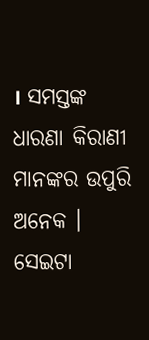। ସମସ୍ତଙ୍କ ଧାରଣା କିରାଣୀ ମାନଙ୍କର ଉପୁରି ଅନେକ । ସେଇଟା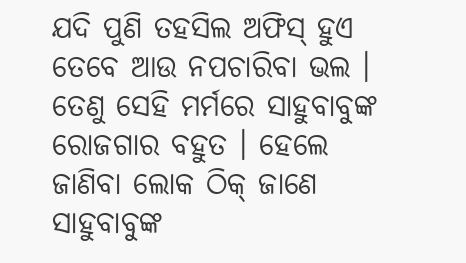ଯଦି ପୁଣି ତହସିଲ ଅଫିସ୍ ହୁଏ ତେବେ ଆଉ ନପଚାରିବା ଭଲ । ତେଣୁ ସେହି ମର୍ମରେ ସାହୁବାବୁଙ୍କ ରୋଜଗାର ବହୁତ । ହେଲେ ଜାଣିବା ଲୋକ ଠିକ୍ ଜାଣେ ସାହୁବାବୁଙ୍କ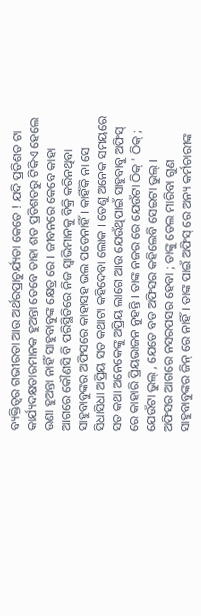ବ୍ୟକ୍ତିତ୍ବର ଗଭୀରତା ଆଉ ଅର୍ଥରପ୍ରାଚୁର୍ଯ୍ୟତା କେତେ ! ଯଦି ପ୍ରତିଶତ ଟା କାର୍ଯ୍ୟଦକ୍ଷତାରମାନକ ହୁଅନ୍ତା ତେବେ ତାହା ଶତ ପ୍ରତିଶତରୁ ଟିକିଏ ହେଲେ ଉଣା ହୁଅନ୍ତା ନାହିଁ ସାହୁବାବୁଙ୍କ କ୍ଷେତ୍ର ରେ । ଜୀବନରେ କେବେ କାହା ଆଗରେ କୌଣସି ବି ପରିସ୍ଥିତିରେ ନିଜ ସ୍ବାଭିମାନକୁ ବିକ୍ରି କରିନଥିବା ସାହୁବାବୁଙ୍କର ଅଫିସରେ କାହାସହ ଭଲ ପଡେନାହିଁ । କାହିଁକି ନା ସେ ସିଧାସିଧା ଅପ୍ରିୟ ସତ କଥାଟା କହିଦେବା ଲୋକ । ତେଣୁ ଅନେକ ସମୟରେ ସତ କଥା ଅନେକେଙ୍କୁ ଅପ୍ରିୟ ଲାଗେ ଆଉ ଯେଉଁଥିପାଇଁ ସାହୁବାବୁ ଅଫିସ୍ ରେ କାହାରି ପ୍ରିୟଭାଜନ ନୁହନ୍ତି । ତାଙ୍କ ନଜର ରେ ଯେଉଁଟା ଠିକ୍ ' ଠିକ୍ ; ଯେଉଁଟା ଭୁଲ୍ , ଯେତେ ବଡ ଅଫିସର କହିଲେବି ସେଇଟା ଭୁଲ୍ ।
ଅଫିସର ଆଗରେ ନସରପସର ହେବା ; ତାଙ୍କୁ ତେଲ ମାରିବା ଗୁଣ ସାହୁବାବୁଙ୍କର ଜିନ୍ ରେ ନାହିଁ । ତାଙ୍କ ପାଇଁ ଅଫିସ୍ ରେ ଅନ୍ୟ କର୍ମଚାରୀଙ୍କ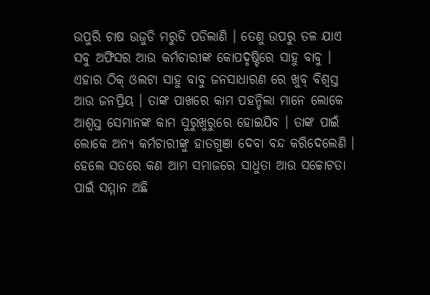ଉପୁରି ଚାଷ ଉଜୁଡି ମରୁଡି ପଡିଲାଣି । ତେଣୁ ଉପରୁ ତଳ ଯାଏ ସବୁ ଅଫିସର ଆଉ କର୍ମଚାରୀଙ୍କ କୋପଦୃଷ୍ଟିରେ ସାହୁ ବାବୁ । ଏହାର ଠିକ୍ ଓଲଟା ସାହୁ ବାବୁ ଜନସାଧାରଣ ରେ ଖୁବ୍ ବିଶ୍ବସ୍ତ ଆଉ ଜନପ୍ରିୟ । ତାଙ୍କ ପାଖରେ କାମ ପହନ୍ଚିଲା ମାନେ ଲୋକେ ଆଶ୍ବସ୍ତ ସେମାନଙ୍କ କାମ ସୁରୁଖୁରୁରେ ହୋଇଯିବ । ତାଙ୍କ ପାଇଁ ଲୋକେ ଅନ୍ୟ କର୍ମଚାରୀଙ୍କୁ ହାତଗୁଞା ଦେବା ବନ୍ଦ କରିଦେଲେଣି । ହେଲେ ସତରେ କଣ ଆମ ସମାଜରେ ସାଧୁତା ଆଉ ସଚ୍ଚୋଟତା ପାଇଁ ସମ୍ମାନ ଅଛି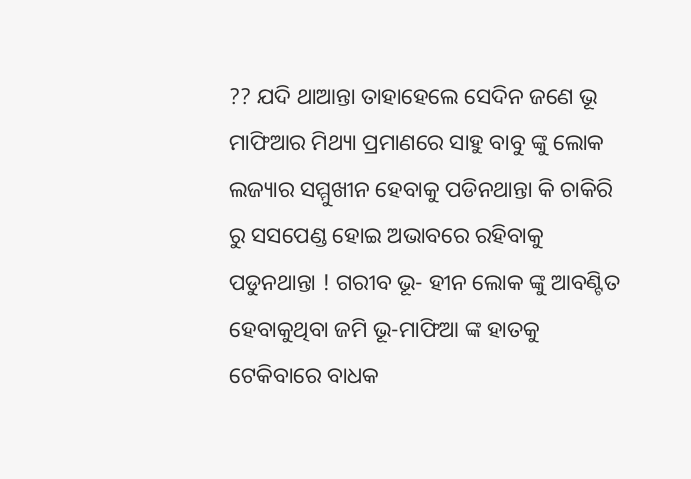?? ଯଦି ଥାଆନ୍ତା ତାହାହେଲେ ସେଦିନ ଜଣେ ଭୂ ମାଫିଆର ମିଥ୍ୟା ପ୍ରମାଣରେ ସାହୁ ବାବୁ ଙ୍କୁ ଲୋକ ଲଜ୍ୟାର ସମ୍ମୁଖୀନ ହେବାକୁ ପଡିନଥାନ୍ତା କି ଚାକିରି ରୁ ସସପେଣ୍ଡ ହୋଇ ଅଭାବରେ ରହିବାକୁ ପଡୁନଥାନ୍ତା ! ଗରୀବ ଭୂ- ହୀନ ଲୋକ ଙ୍କୁ ଆବଣ୍ଟିତ ହେବାକୁଥିବା ଜମି ଭୂ-ମାଫିଆ ଙ୍କ ହାତକୁ ଟେକିବାରେ ବାଧକ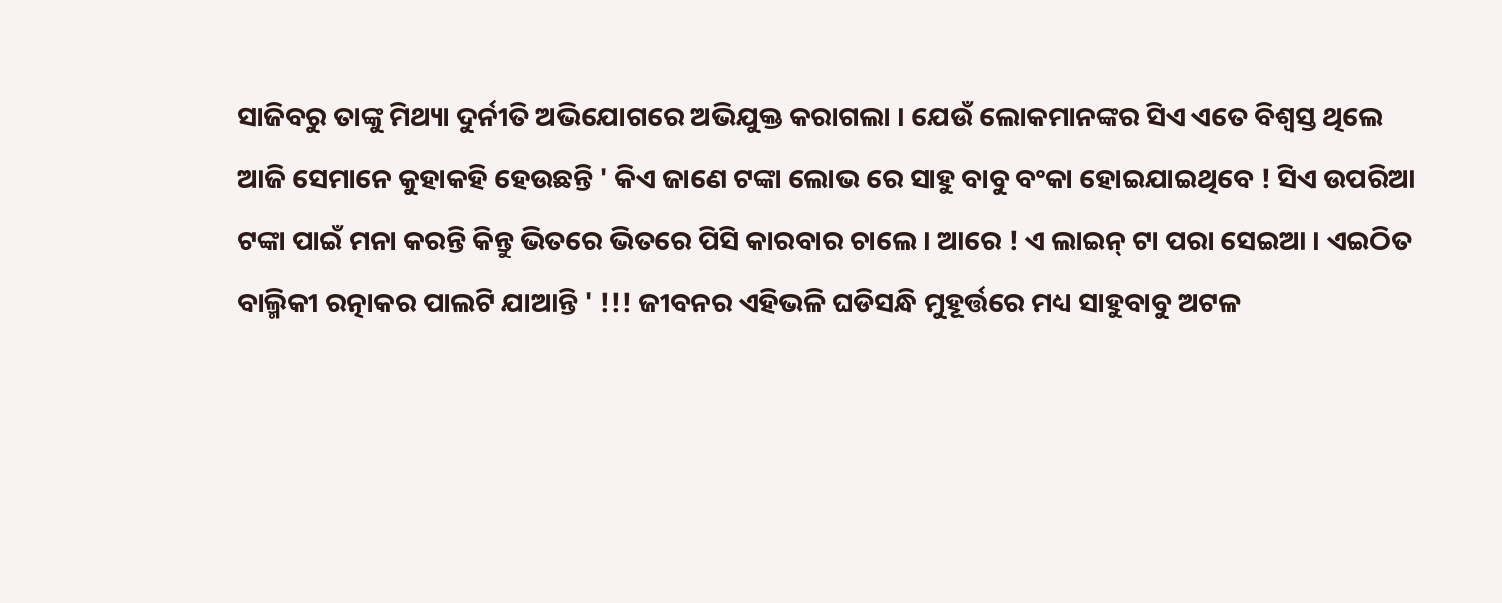ସାଜିବରୁ ତାଙ୍କୁ ମିଥ୍ୟା ଦୁର୍ନୀତି ଅଭିଯୋଗରେ ଅଭିଯୁକ୍ତ କରାଗଲା । ଯେଉଁ ଲୋକମାନଙ୍କର ସିଏ ଏତେ ବିଶ୍ବସ୍ତ ଥିଲେ ଆଜି ସେମାନେ କୁହାକହି ହେଉଛନ୍ତି ' କିଏ ଜାଣେ ଟଙ୍କା ଲୋଭ ରେ ସାହୁ ବାବୁ ବଂକା ହୋଇଯାଇଥିବେ ! ସିଏ ଉପରିଆ ଟଙ୍କା ପାଇଁ ମନା କରନ୍ତି କିନ୍ତୁ ଭିତରେ ଭିତରେ ପିସି କାରବାର ଚାଲେ । ଆରେ ! ଏ ଲାଇନ୍ ଟା ପରା ସେଇଆ । ଏଇଠିତ ବାଲ୍ମିକୀ ରତ୍ନାକର ପାଲଟି ଯାଆନ୍ତି ' !!! ଜୀବନର ଏହିଭଳି ଘଡିସନ୍ଧି ମୁହୂର୍ତ୍ତରେ ମଧ୍ୟ ସାହୁବାବୁ ଅଟଳ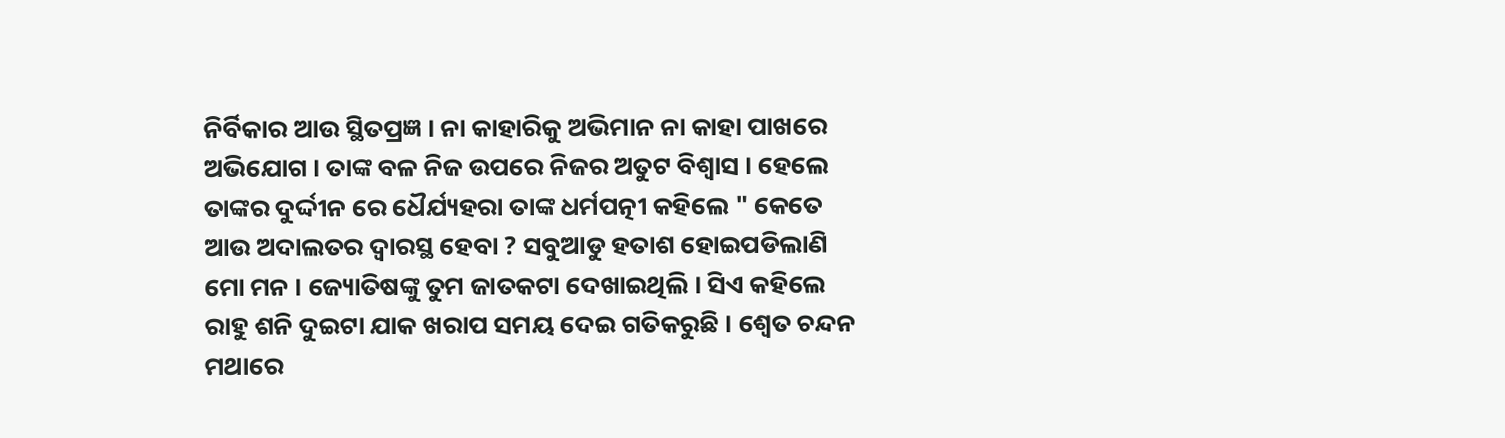ନିର୍ବିକାର ଆଉ ସ୍ଥିତପ୍ରଜ୍ଞ । ନା କାହାରିକୁ ଅଭିମାନ ନା କାହା ପାଖରେ ଅଭିଯୋଗ । ତାଙ୍କ ବଳ ନିଜ ଉପରେ ନିଜର ଅତୁଟ ବିଶ୍ବାସ । ହେଲେ ତାଙ୍କର ଦୁର୍ଦ୍ଦୀନ ରେ ଧୈର୍ଯ୍ୟହରା ତାଙ୍କ ଧର୍ମପତ୍ନୀ କହିଲେ " କେତେ ଆଉ ଅଦାଲତର ଦ୍ବାରସ୍ଥ ହେବା ? ସବୁଆଡୁ ହତାଶ ହୋଇପଡିଲାଣି ମୋ ମନ । ଜ୍ୟୋତିଷଙ୍କୁ ତୁମ ଜାତକଟା ଦେଖାଇଥିଲି । ସିଏ କହିଲେ ରାହୁ ଶନି ଦୁଇଟା ଯାକ ଖରାପ ସମୟ ଦେଇ ଗତିକରୁଛି । ଶ୍ବେତ ଚନ୍ଦନ ମଥାରେ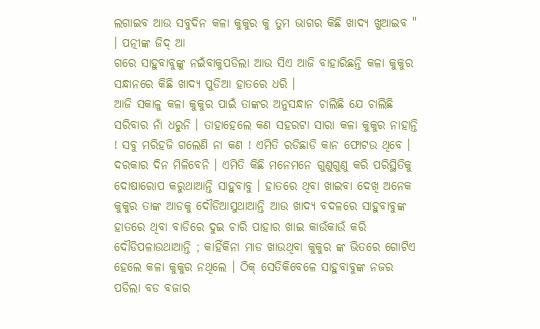ଲଗାଇବ ଆଉ ସବୁଦିନ କଳା କୁକୁର କୁ ତୁମ ଭାଗର କିଛି ଖାଦ୍ୟ ଖୁଆଇବ " । ପତ୍ନୀଙ୍କ ଜିଦ୍ ଆ
ଗରେ ସାହୁବାବୁଙ୍କୁ ନଇଁବାକୁପଡିଲା ଆଉ ସିଏ ଆଜି ବାହାରିଛନ୍ତି କଳା କୁକୁର ସନ୍ଧାନରେ କିଛି ଖାଦ୍ୟ ପୁଡିଆ ହାତରେ ଧରି ।
ଆଜି ସକାଳୁ କଳା କୁକୁର ପାଇଁ ତାଙ୍କର ଅନୁସନ୍ଧାନ ଚାଲିଛି ଯେ ଚାଲିଛି ସରିବାର ନାଁ ଧରୁନି । ତାହାହେଲେ କଣ ସହରଟା ସାରା କଳା କୁକୁର ନାହାନ୍ତି ! ସବୁ ମରିହଜି ଗଲେଣି ନା କଣ ! ଏମିତି ରଡିଛାଡି କାନ ଫୋଟଉ ଥିବେ । ଦରକାର ଦିନ ମିଳିବେନି । ଏମିତି କିଛି ମନେମନେ ଗୁଣୁଗୁଣୁ କରି ପରିସ୍ଥିତିକୁ ଦୋଷାରୋପ କରୁଥାଆନ୍ତି ସାହୁବାବୁ । ହାତରେ ଥିବା ଖାଇବା ଦେଖି ଅନେକ କୁକୁର ତାଙ୍କ ଆଡକୁ ଦୌଡିଆସୁଥାଆନ୍ତି ଆଉ ଖାଦ୍ୟ ବଦଳରେ ସାହୁବାବୁଙ୍କ ହାତରେ ଥିବା ବାଡିରେ ଦୁଇ ଚାରି ପାହାର ଖାଇ କାଉଁକାଉଁ କରି ଦୌଡିପଳାଉଥାଆନ୍ତି ; କାହିଁକିନା ମାଡ ଖାଉଥିବା କୁକୁର ଙ୍କ ଭିତରେ ଗୋଟିଏ ହେଲେ କଳା କୁକୁର ନଥିଲେ । ଠିକ୍ ସେତିକିବେଳେ ସାହୁବାବୁଙ୍କ ନଜର ପଡିଲା ବଡ ବଜାର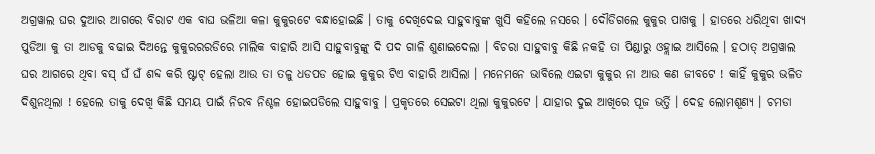ଅଗ୍ରୱାଲ ଘର ଦୁଆର ଆଗରେ ବିରାଟ ଏକ ବାଘ ଭଳିଆ କଳା କୁକୁରଟେ ବନ୍ଧାହୋଇଛି । ତାକୁ ଦେଖିଦେଇ ସାହୁବାବୁଙ୍କ ଖୁସି କହିଲେ ନସରେ । ଦୌଡିଗଲେ କୁକୁର ପାଖକୁ । ହାତରେ ଧରିଥିବା ଖାଦ୍ୟ ପୁଡିଆ କୁ ତା ଆଡକୁ ବଢାଇ ଦିଅନ୍ତେ କୁକୁରରରଡିରେ ମାଲିକ ବାହାରି ଆସି ସାହୁବାବୁଙ୍କୁ ଦି ପଦ ଗାଳି ଶୁଣାଇଦେଲା । ବିଚରା ସାହୁବାବୁ କିଛି ନକହି ତା ପିଣ୍ଡାରୁ ଓହ୍ଲାଇ ଆସିଲେ । ହଠାତ୍ ଅଗ୍ରୱାଲ ଘର ଆଗରେ ଥିବା ବସ୍ ଘଁ ଘଁ ଶବ୍ଦ କରି ଷ୍ଟାଟ୍ ହେଲା ଆଉ ତା ତଳୁ ଧଡପଡ ହୋଇ କୁକୁର ଟିଏ ବାହାରି ଆସିଲା । ମନେମନେ ଭାବିଲେ ଏଇଟା କୁକୁର ନା ଆଉ କଣ ଜୀବଟେ ! କାହିଁ କୁକୁର ଭଳିତ ଦିଶୁନଥିଲା ! ହେଲେ ତାକୁ ଦେଖି କିଛି ସମୟ ପାଇଁ ନିରବ ନିଶ୍ଚଳ ହୋଇପଡିଲେ ସାହୁବାବୁ । ପ୍ରକୃତରେ ସେଇଟା ଥିଲା କୁକୁରଟେ । ଯାହାର ଦୁଇ ଆଖିରେ ପୂଜ ଭର୍ତ୍ତି । ଦେହ ଲୋମଶୂଣ୍ୟ । ଚମଡା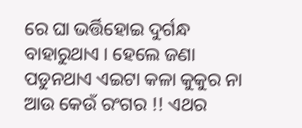ରେ ଘା ଭର୍ତ୍ତିହୋଇ ଦୁର୍ଗନ୍ଧ ବାହାରୁଥାଏ । ହେଲେ ଜଣା ପଡୁନଥାଏ ଏଇଟା କଳା କୁକୁର ନା ଆଉ କେଉଁ ରଂଗର !! ଏଥର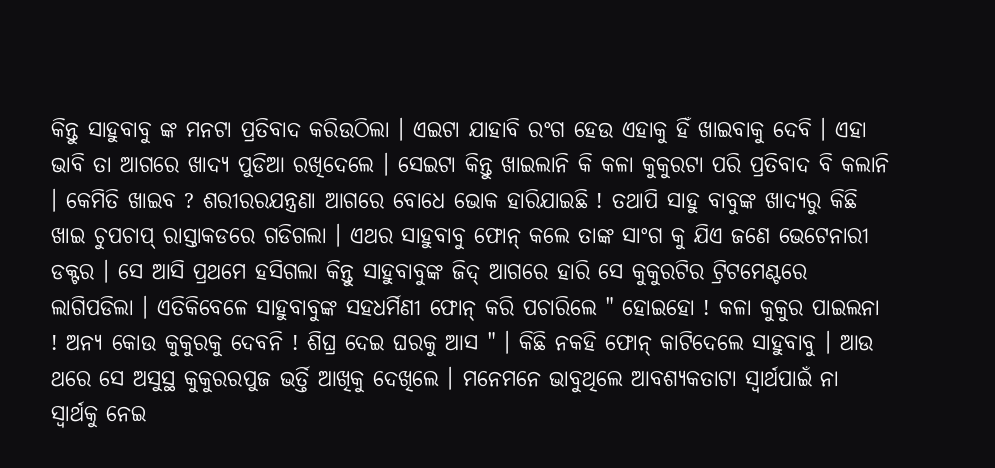କିନ୍ତୁ ସାହୁବାବୁ ଙ୍କ ମନଟା ପ୍ରତିବାଦ କରିଉଠିଲା । ଏଇଟା ଯାହାବି ରଂଗ ହେଉ ଏହାକୁ ହିଁ ଖାଇବାକୁ ଦେବି । ଏହା ଭାବି ତା ଆଗରେ ଖାଦ୍ୟ ପୁଡିଆ ରଖିଦେଲେ । ସେଇଟା କିନ୍ତୁ ଖାଇଲାନି କି କଳା କୁକୁରଟା ପରି ପ୍ରତିବାଦ ବି କଲାନି । କେମିତି ଖାଇବ ? ଶରୀରରଯନ୍ତ୍ରଣା ଆଗରେ ବୋଧେ ଭୋକ ହାରିଯାଇଛି ! ତଥାପି ସାହୁ ବାବୁଙ୍କ ଖାଦ୍ୟରୁ କିଛି ଖାଇ ଚୁପଚାପ୍ ରାସ୍ତାକଡରେ ଗଡିଗଲା । ଏଥର ସାହୁବାବୁ ଫୋନ୍ କଲେ ତାଙ୍କ ସାଂଗ କୁ ଯିଏ ଜଣେ ଭେଟେନାରୀ ଡକ୍ଟର । ସେ ଆସି ପ୍ରଥମେ ହସିଗଲା କିନ୍ତୁ ସାହୁବାବୁଙ୍କ ଜିଦ୍ ଆଗରେ ହାରି ସେ କୁକୁରଟିର ଟ୍ରିଟମେଣ୍ଟରେ ଲାଗିପଡିଲା । ଏତିକିବେଳେ ସାହୁବାବୁଙ୍କ ସହଧର୍ମିଣୀ ଫୋନ୍ କରି ପଚାରିଲେ " ହୋଇହୋ ! କଳା କୁକୁର ପାଇଲନା ! ଅନ୍ୟ କୋଉ କୁକୁରକୁ ଦେବନି ! ଶିଘ୍ର ଦେଇ ଘରକୁ ଆସ " । କିଛି ନକହି ଫୋନ୍ କାଟିଦେଲେ ସାହୁବାବୁ । ଆଉ ଥରେ ସେ ଅସୁସ୍ଥ କୁକୁରରପୁଜ ଭର୍ତ୍ତି ଆଖିକୁ ଦେଖିଲେ । ମନେମନେ ଭାବୁଥିଲେ ଆବଶ୍ୟକତାଟା ସ୍ବାର୍ଥପାଇଁ ନା ସ୍ବାର୍ଥକୁ ନେଇ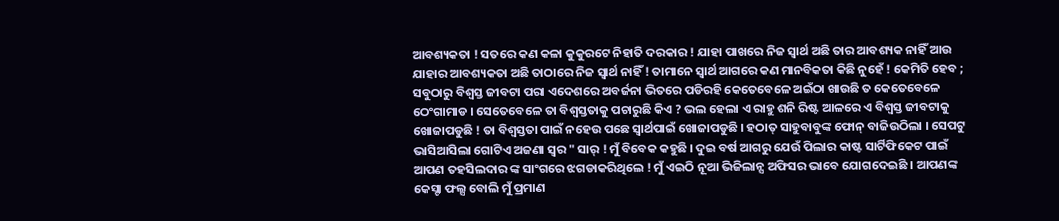ଆବଶ୍ୟକତା ! ସତରେ କଣ କଳା କୁକୁରଟେ ନିହାତି ଦରକାର ! ଯାହା ପାଖରେ ନିଜ ସ୍ବାର୍ଥ ଅଛି ତାର ଆବଶ୍ୟକ ନାହିଁ ଆଉ ଯାହାର ଆବଶ୍ୟକତା ଅଛି ତାଠାରେ ନିଜ ସ୍ବାର୍ଥ ନାହିଁ ! ତାମାନେ ସ୍ବାର୍ଥ ଆଗରେ କଣ ମାନବିକତା କିଛି ନୁହେଁ ! କେମିତି ହେବ ; ସବୁଠାରୁ ବିଶ୍ବସ୍ତ ଜୀବଟା ପରା ଏଦେଶରେ ଅବର୍ଜନା ଭିତରେ ପଡିରହି କେତେବେଳେ ଅଇଁଠା ଖାଉଛି ତ କେତେବେଳେ ଠେଂଗାମାଡ । ସେତେବେଳେ ତା ବିଶ୍ବସ୍ତତାକୁ ପଚାରୁଛି କିଏ ? ଭଲ ହେଲା ଏ ରାହୁ ଶନି ରିଷ୍ଟ ଆଳରେ ଏ ବିଶ୍ବସ୍ତ ଜୀବଟାକୁ ଖୋଜାପଡୁଛି ! ତା ବିଶ୍ବସ୍ତତା ପାଇଁ ନହେଉ ପଛେ ସ୍ବାର୍ଥପାଇଁ ଖୋଜାପଡୁଛି । ହଠାତ୍ ସାହୁବାବୁଙ୍କ ଫୋନ୍ ବାଜିଉଠିଲା । ସେପଟୁ ଭାସିଆସିଲା ଗୋଟିଏ ଅଜଣା ସ୍ବର " ସାର୍ ! ମୁଁ ବିବେକ କହୁଛି । ଦୁଇ ବର୍ଷ ଆଗରୁ ଯେଉଁ ପିଲାର କାଷ୍ଟ ସାର୍ଟିଫିକେଟ ପାଇଁ ଆପଣ ତହସିଲଦାର ଙ୍କ ସାଂଗରେ ଝଗଡାକରିଥିଲେ ! ମୁଁ ଏଇଠି ନୂଆ ଭିଜିଲାନ୍ସ ଅଫିସର ଭାବେ ଯୋଗଦେଇଛି । ଆପଣଙ୍କ କେସ୍ଟା ଫଲ୍ସ ବୋଲି ମୁଁ ପ୍ରମାଣ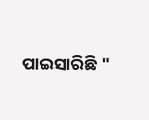ପାଇସାରିଛି "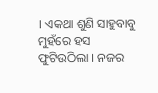। ଏକଥା ଶୁଣି ସାହୁବାବୁ ମୁହଁରେ ହସ ଫୁଟିଉଠିଲା । ନଜର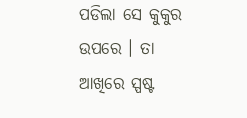ପଡିଲା ସେ କୁକୁର ଉପରେ । ତା ଆଖିରେ ସ୍ପଷ୍ଟ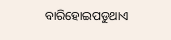ବାରିହୋଇପଡୁଥାଏ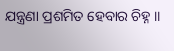ଯନ୍ତ୍ରଣା ପ୍ରଶମିତ ହେବାର ଚିହ୍ନ ॥